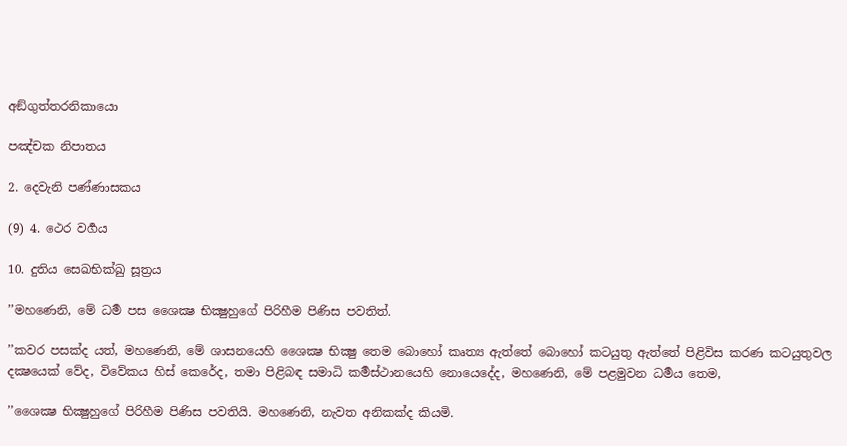අඞ්ගුත්තරනිකායො

පඤ්චක නිපාතය

2. දෙවැනි පණ්ණාසකය

(9) 4. ථෙර වර්‍ගය

10. දුතිය සෙඛභික්ඛු සූත්‍රය

’’මහණෙනි, මේ ධර්‍ම පස ශෛක්‍ෂ භික්‍ෂුහුගේ පිරිහීම පිණිස පවතිත්.

’’කවර පසක්ද යත්, මහණෙනි, මේ ශාසනයෙහි ශෛක්‍ෂ භික්‍ෂු තෙම බොහෝ කෘත්‍ය ඇත්තේ බොහෝ කටයුතු ඇත්තේ පිළිවිස කරණ කටයුතුවල දක්‍ෂයෙක් වේද, විවේකය හිස් කෙරේද, තමා පිළිබඳ සමාධි කර්‍මස්ථානයෙහි නොයෙදේද, මහණෙනි, මේ පළමුවන ධර්‍මය තෙම,

’’ශෛක්‍ෂ භික්‍ෂුහුගේ පිරිහීම පිණිස පවතියි. මහණෙනි, නැවත අනිකක්ද කියමි.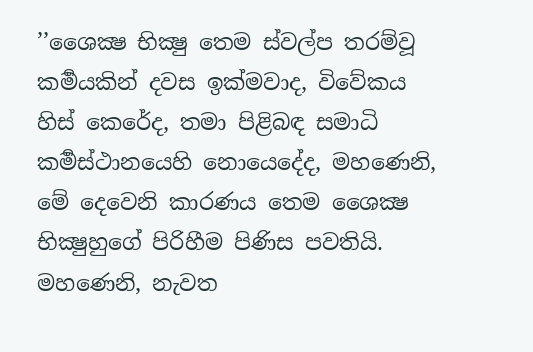’’ශෛක්‍ෂ භික්‍ෂු තෙම ස්වල්ප තරම්වූ කර්‍මයකින් දවස ඉක්මවාද, විවේකය හිස් කෙරේද, තමා පිළිබඳ සමාධි කර්‍මස්ථානයෙහි නොයෙදේද, මහණෙනි, මේ දෙවෙනි කාරණය තෙම ශෛක්‍ෂ භික්‍ෂුහුගේ පිරිහීම පිණිස පවතියි. මහණෙනි, නැවත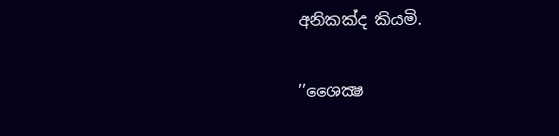අනිකක්ද කියමි.

’’ශෛක්‍ෂ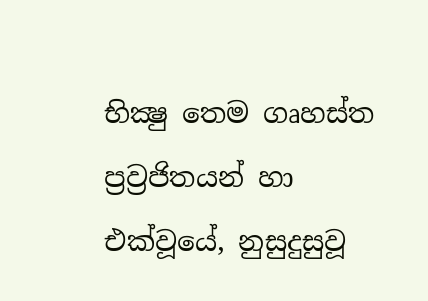භික්‍ෂු තෙම ගෘහස්ත ප්‍රව්‍රජිතයන් හා එක්වූයේ, නුසුදුසුවූ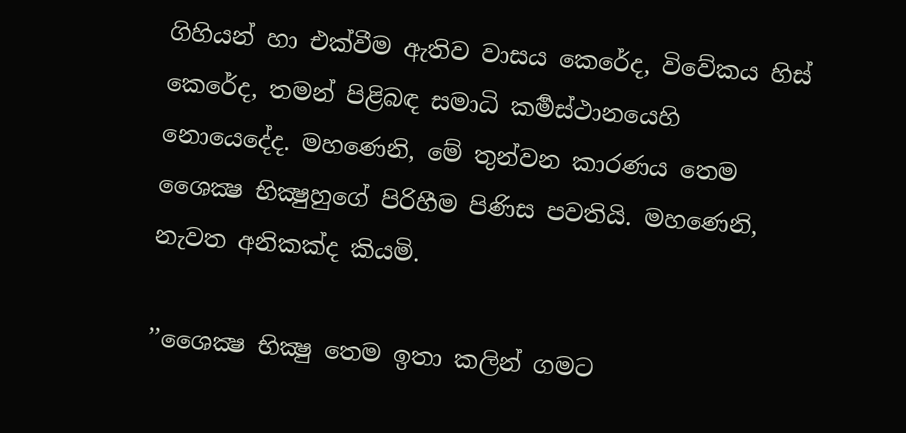ගිහියන් හා එක්වීම ඇතිව වාසය කෙරේද, විවේකය හිස් කෙරේද, තමන් පිළිබඳ සමාධි කර්‍මස්ථානයෙහි නොයෙදේද. මහණෙනි, මේ තුන්වන කාරණය තෙම ශෛක්‍ෂ භික්‍ෂුහුගේ පිරිහීම පිණිස පවතියි. මහණෙනි, නැවත අනිකක්ද කියමි.

’’ශෛක්‍ෂ භික්‍ෂු තෙම ඉතා කලින් ගමට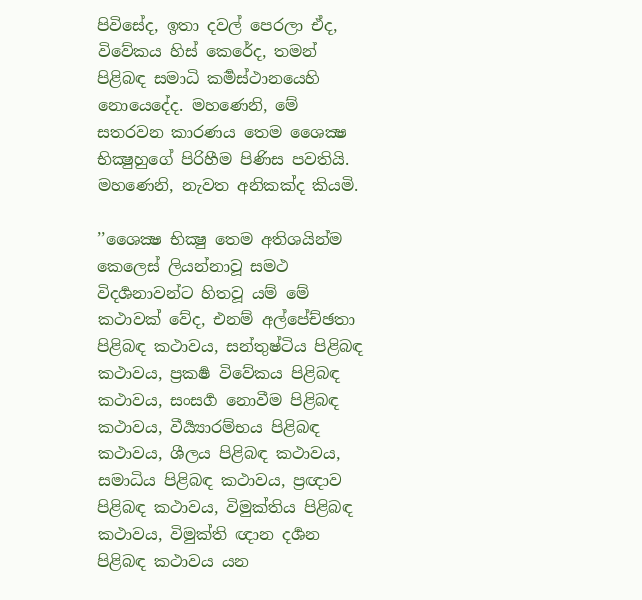පිවිසේද, ඉතා දවල් පෙරලා ඒද, විවේකය හිස් කෙරේද, තමන් පිළිබඳ සමාධි කර්‍මස්ථානයෙහි නොයෙදේද. මහණෙනි, මේ සතරවන කාරණය තෙම ශෛක්‍ෂ භික්‍ෂුහුගේ පිරිහීම පිණිස පවතියි. මහණෙනි, නැවත අනිකක්ද කියමි.

’’ශෛක්‍ෂ භික්‍ෂු තෙම අතිශයින්ම කෙලෙස් ලියන්නාවූ සමථ විදර්‍ශනාවන්ට හිතවූ යම් මේ කථාවක් වේද, එනම් අල්පේච්ඡතා පිළිබඳ කථාවය, සන්තුෂ්ටිය පිළිබඳ කථාවය, ප්‍රකර්‍ෂ විවේකය පිළිබඳ කථාවය, සංසර්‍ග නොවීම පිළිබඳ කථාවය, වීර්‍ය්‍යාරම්භය පිළිබඳ කථාවය, ශීලය පිළිබඳ කථාවය, සමාධිය පිළිබඳ කථාවය, ප්‍රඥාව පිළිබඳ කථාවය, විමුක්තිය පිළිබඳ කථාවය, විමුක්ති ඥාන දර්‍ශන පිළිබඳ කථාවය යන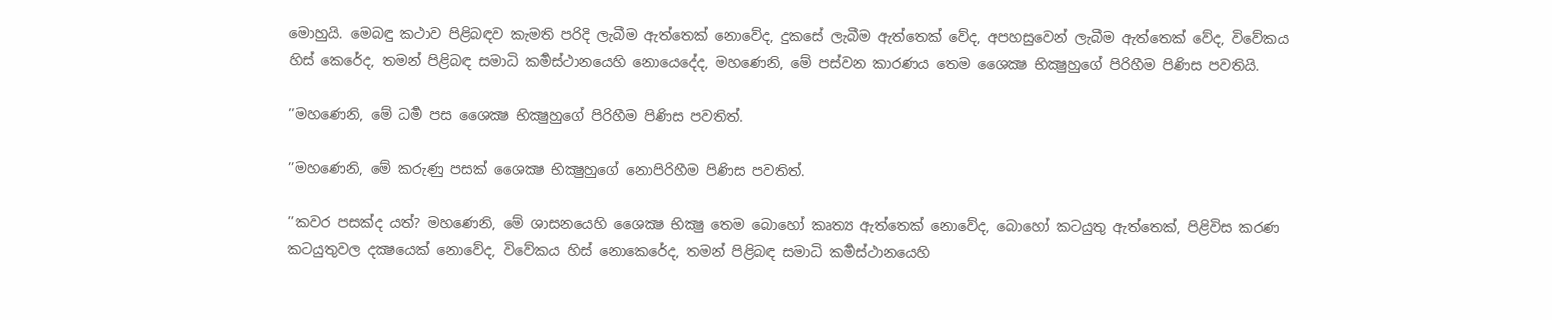මොහුයි. මෙබඳු කථාව පිළිබඳව කැමති පරිදි ලැබීම ඇත්තෙක් නොවේද, දුකසේ ලැබීම ඇත්තෙක් වේද, අපහසුවෙන් ලැබීම ඇත්තෙක් වේද, විවේකය හිස් කෙරේද, තමන් පිළිබඳ සමාධි කර්‍මස්ථානයෙහි නොයෙදේද, මහණෙනි, මේ පස්වන කාරණය තෙම ශෛක්‍ෂ භික්‍ෂුහුගේ පිරිහීම පිණිස පවතියි.

’’මහණෙනි, මේ ධර්‍ම පස ශෛක්‍ෂ භික්‍ෂුහුගේ පිරිහීම පිණිස පවතිත්.

’’මහණෙනි, මේ කරුණු පසක් ශෛක්‍ෂ භික්‍ෂුහුගේ නොපිරිහීම පිණිස පවතිත්.

’’කවර පසක්ද යත්? මහණෙනි, මේ ශාසනයෙහි ශෛක්‍ෂ භික්‍ෂු තෙම බොහෝ කෘත්‍ය ඇත්තෙක් නොවේද, බොහෝ කටයුතු ඇත්තෙක්, පිළිවිස කරණ කටයුතුවල දක්‍ෂයෙක් නොවේද, විවේකය හිස් නොකෙරේද, තමන් පිළිබඳ සමාධි කර්‍මස්ථානයෙහි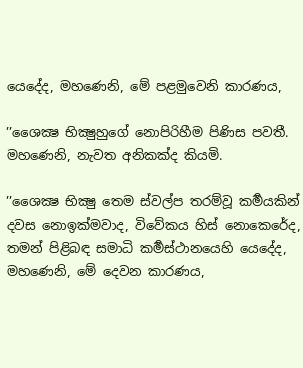යෙදේද, මහණෙනි, මේ පළමුවෙනි කාරණය,

’’ශෛක්‍ෂ භික්‍ෂුහුගේ නොපිරිහීම පිණිස පවතී. මහණෙනි, නැවත අනිකක්ද කියමි.

’’ශෛක්‍ෂ භික්‍ෂු තෙම ස්වල්ප තරම්වූ කර්‍මයකින් දවස නොඉක්මවාද, විවේකය හිස් නොකෙරේද, තමන් පිළිබඳ සමාධි කර්‍මස්ථානයෙහි යෙදේද, මහණෙනි, මේ දෙවන කාරණය,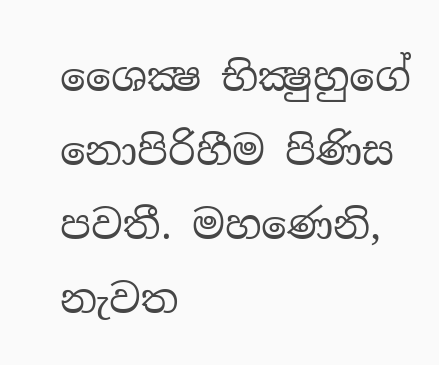ශෛක්‍ෂ භික්‍ෂුහුගේ නොපිරිහීම පිණිස පවතී. මහණෙනි, නැවත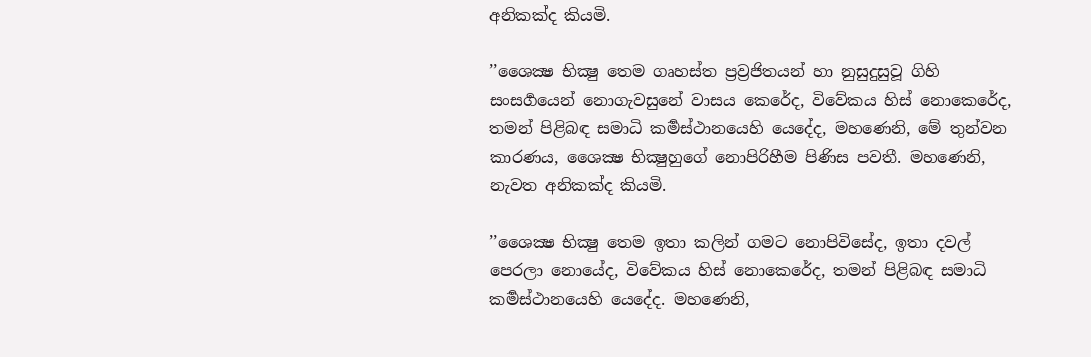අනිකක්ද කියමි.

’’ශෛක්‍ෂ භික්‍ෂු තෙම ගෘහස්ත ප්‍රව්‍රජිතයන් හා නුසුදුසුවූ ගිහි සංසර්‍ගයෙන් නොගැවසුනේ වාසය කෙරේද, විවේකය හිස් නොකෙරේද, තමන් පිළිබඳ සමාධි කර්‍මස්ථානයෙහි යෙදේද, මහණෙනි, මේ තුන්වන කාරණය, ශෛක්‍ෂ භික්‍ෂුහුගේ නොපිරිහීම පිණිස පවතී. මහණෙනි, නැවත අනිකක්ද කියමි.

’’ශෛක්‍ෂ භික්‍ෂු තෙම ඉතා කලින් ගමට නොපිවිසේද, ඉතා දවල් පෙරලා නොයේද, විවේකය හිස් නොකෙරේද, තමන් පිළිබඳ සමාධි කර්‍මස්ථානයෙහි යෙදේද. මහණෙනි,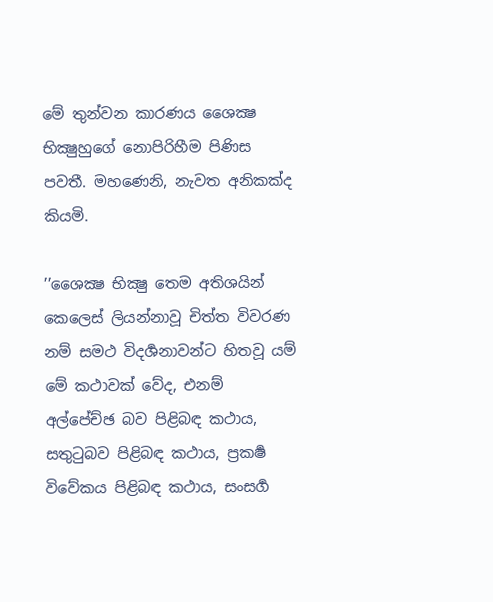මේ තුන්වන කාරණය ශෛක්‍ෂ භික්‍ෂුහුගේ නොපිරිහීම පිණිස පවතී. මහණෙනි, නැවත අනිකක්ද කියමි.

’’ශෛක්‍ෂ භික්‍ෂු තෙම අතිශයින් කෙලෙස් ලියන්නාවූ චිත්ත විවරණ නම් සමථ විදර්‍ශනාවන්ට හිතවූ යම් මේ කථාවක් වේද, එනම් අල්පේච්ඡ බව පිළිබඳ කථාය, සතුටුබව පිළිබඳ කථාය, ප්‍රකර්‍ෂ විවේකය පිළිබඳ කථාය, සංසර්‍ග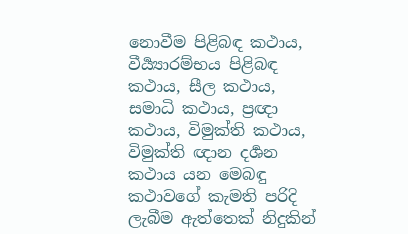නොවීම පිළිබඳ කථාය, වීර්‍ය්‍යාරම්භය පිළිබඳ කථාය, සීල කථාය, සමාධි කථාය, ප්‍රඥා කථාය, විමුක්ති කථාය, විමුක්ති ඥාන දර්‍ශන කථාය යන මෙබඳු කථාවගේ කැමති පරිදි ලැබීම ඇත්තෙක් නිදුකින්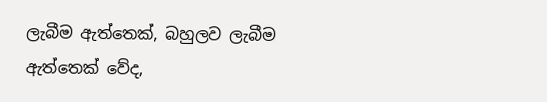ලැබීම ඇත්තෙක්, බහුලව ලැබීම ඇත්තෙක් වේද,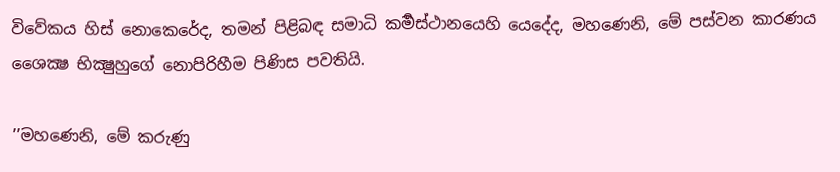විවේකය හිස් නොකෙරේද, තමන් පිළිබඳ සමාධි කර්‍මස්ථානයෙහි යෙදේද, මහණෙනි, මේ පස්වන කාරණය ශෛක්‍ෂ භික්‍ෂුහුගේ නොපිරිහීම පිණිස පවතියි.

’’මහණෙනි, මේ කරුණු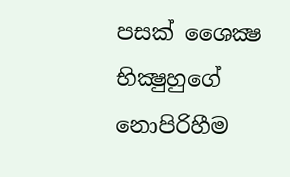පසක් ශෛක්‍ෂ භික්‍ෂුහුගේ නොපිරිහීම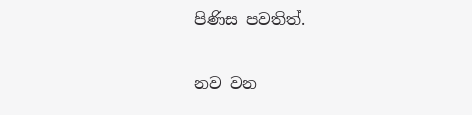පිණිස පවතිත්.

නව වන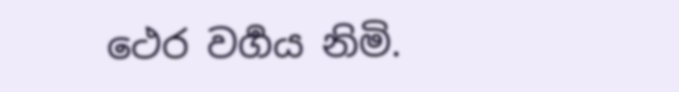ථෙර වර්‍ගය නිමි.